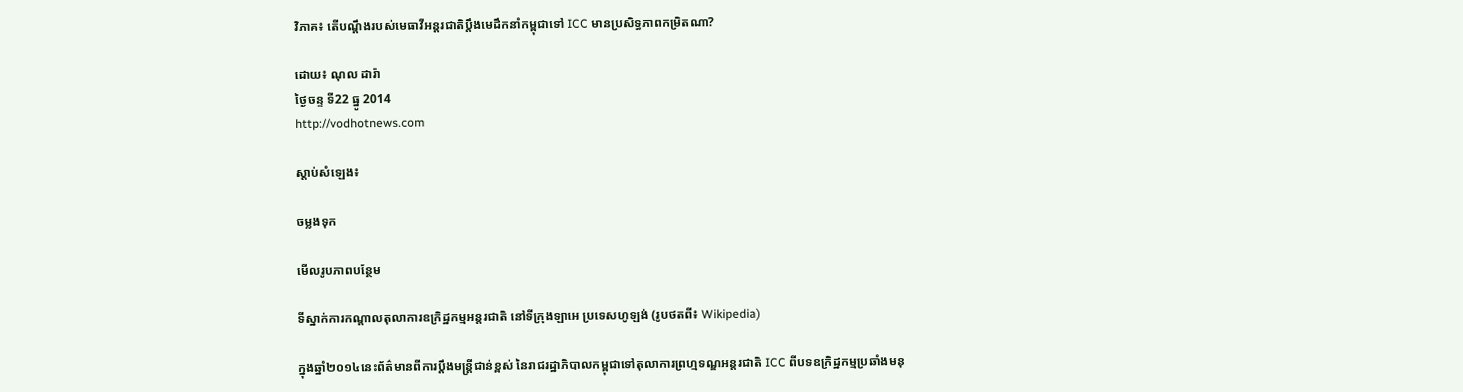វិភាគ៖ តើបណ្ដឹងរបស់មេធាវីអន្តរជាតិប្ដឹងមេដឹកនាំកម្ពុជាទៅ ICC មានប្រសិទ្ធភាពកម្រិតណា?

ដោយ៖ ណុល ដារ៉ា
ថ្ងៃចន្ទ ទី22 ធ្នូ 2014
http://vodhotnews.com

ស្តាប់សំឡេង៖

ចម្លងទុក

មើលរូបភាពបន្ថែម

ទីស្នាក់ការកណ្តាលតុលាការឧក្រិដ្ឋកម្មអន្តរជាតិ នៅទីក្រុងឡាអេ ប្រទេសហូឡង់ (រូបថតពី៖ Wikipedia)

ក្នុងឆ្នាំ២០១៤នេះព័ត៌មានពីការប្ដឹងមន្ត្រីជាន់ខ្ពស់ នៃរាជរដ្ឋាភិបាលកម្ពុជាទៅតុលាការព្រហ្មទណ្ឌអន្តរជាតិ ICC ពីបទឧក្រិដ្ឋកម្មប្រឆាំងមនុ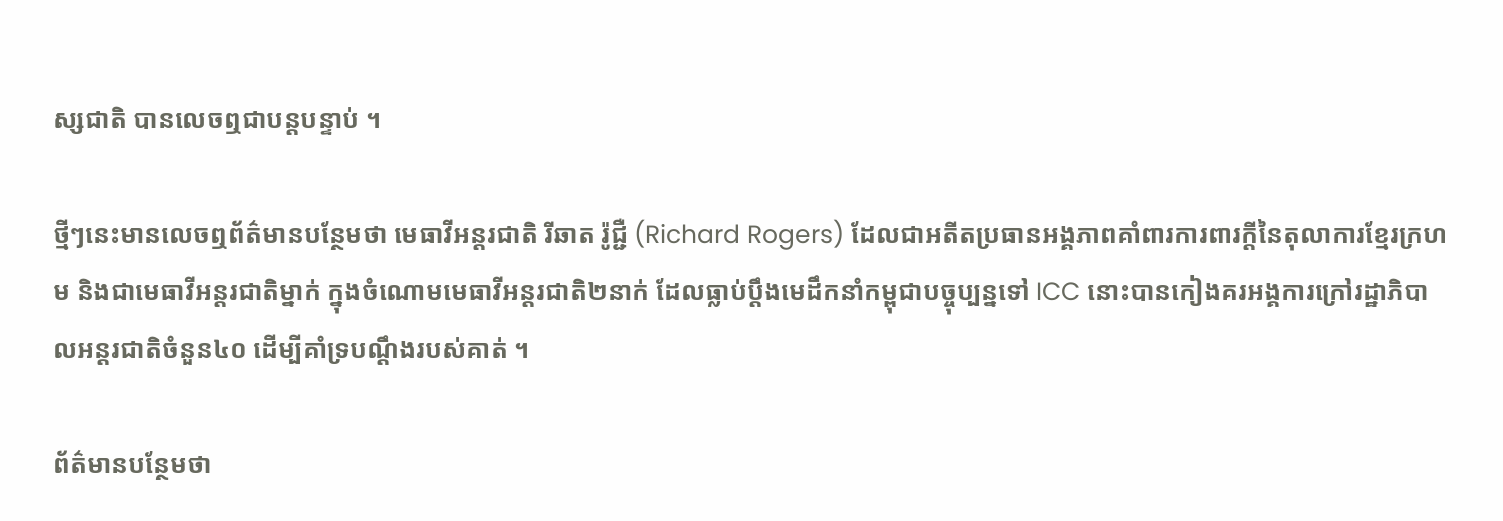ស្សជាតិ បានលេចឮជាបន្តបន្ទាប់ ។

ថ្មីៗនេះមានលេចឮព័ត៌មានបន្ថែមថា មេធាវីអន្តរជាតិ រីឆាត រ៉ូជ្ជឺ (Richard Rogers) ដែលជាអតីតប្រធានអង្គភាពគាំពារការពារក្ដីនៃតុលាការខ្មែរក្រហម និងជាមេធាវីអន្តរជាតិម្នាក់ ក្នុងចំណោមមេធាវីអន្តរជាតិ២នាក់ ដែលធ្លាប់ប្ដឹងមេដឹកនាំកម្ពុជាបច្ចុប្បន្នទៅ ICC នោះបានកៀងគរអង្គការក្រៅរដ្ឋាភិបាលអន្តរជាតិចំនួន៤០ ដើម្បីគាំទ្របណ្ដឹងរបស់គាត់ ។

ព័ត៌មានបន្ថែមថា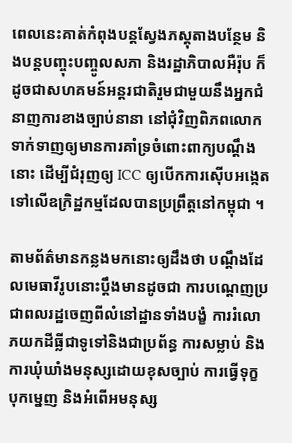ពេលនេះគាត់កំពុងបន្តស្វែងភស្តុតាងបន្ថែម និងបន្តបញ្ចុះបញ្ចូលសភា និងរដ្ឋាភិបាលអឺរ៉ុប ក៏ដូចជាសហគមន៍អន្តរជាតិរួមជាមួយនឹងអ្នកជំនាញការខាងច្បាប់នានា នៅជុំវិញពិភពលោក ទាក់ទាញឲ្យមានការគាំទ្រចំពោះពាក្យបណ្តឹងនោះ ដើម្បីជំរុញឲ្យ ICC ឲ្យបើកការស៊ើបអង្កេតទៅលើឧក្រិដ្ឋកម្មដែលបានប្រព្រឹត្តនៅកម្ពុជា ។

តាមព័ត៌មានកន្លងមកនោះឲ្យដឹងថា បណ្ដឹងដែលមេធាវីរូបនោះប្ដឹងមានដូចជា ការបណ្ដេញប្រជាពលរដ្ឋចេញពីលំនៅដ្ឋានទាំងបង្ខំ ការរំលោភយកដីធ្លីជាទូទៅនិងជាប្រព័ន្ធ ការសម្លាប់ និងការឃុំឃាំងមនុស្សដោយខុសច្បាប់ ការធ្វើទុក្ខបុកម្នេញ និងអំពើអមនុស្ស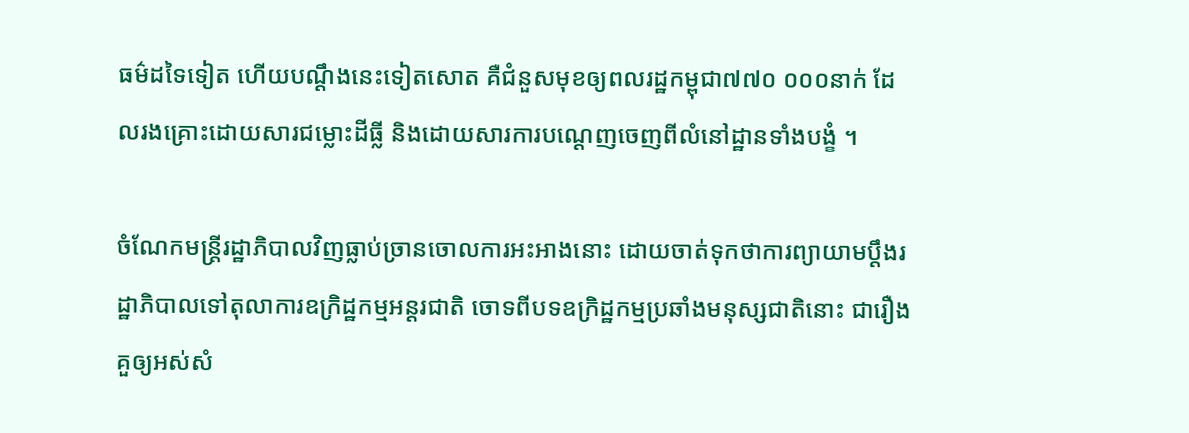ធម៌ដទៃទៀត ហើយបណ្ដឹងនេះទៀតសោត គឺជំនួសមុខឲ្យពលរដ្ឋកម្ពុជា៧៧០ ០០០នាក់ ដែលរងគ្រោះដោយសារជម្លោះដីធ្លី និងដោយសារការបណ្ដេញចេញពីលំនៅដ្ឋានទាំងបង្ខំ ។

ចំណែកមន្ត្រីរដ្ឋាភិបាលវិញធ្លាប់ច្រានចោលការអះអាងនោះ ដោយចាត់ទុកថាការព្យាយាមប្តឹងរដ្ឋាភិបាលទៅតុលាការឧក្រិដ្ឋកម្មអន្តរជាតិ ចោទពីបទឧក្រិដ្ឋកម្មប្រឆាំងមនុស្សជាតិនោះ ជារឿងគួឲ្យអស់សំ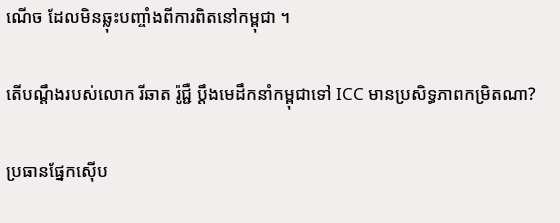ណើច ដែលមិនឆ្លុះបញ្ចាំងពីការពិតនៅកម្ពុជា ។

តើបណ្ដឹងរបស់លោក រីឆាត រ៉ូជ្ជឺ ប្ដឹងមេដឹកនាំកម្ពុជាទៅ ICC មានប្រសិទ្ធភាពកម្រិតណា?

ប្រធានផ្នែកស៊ើប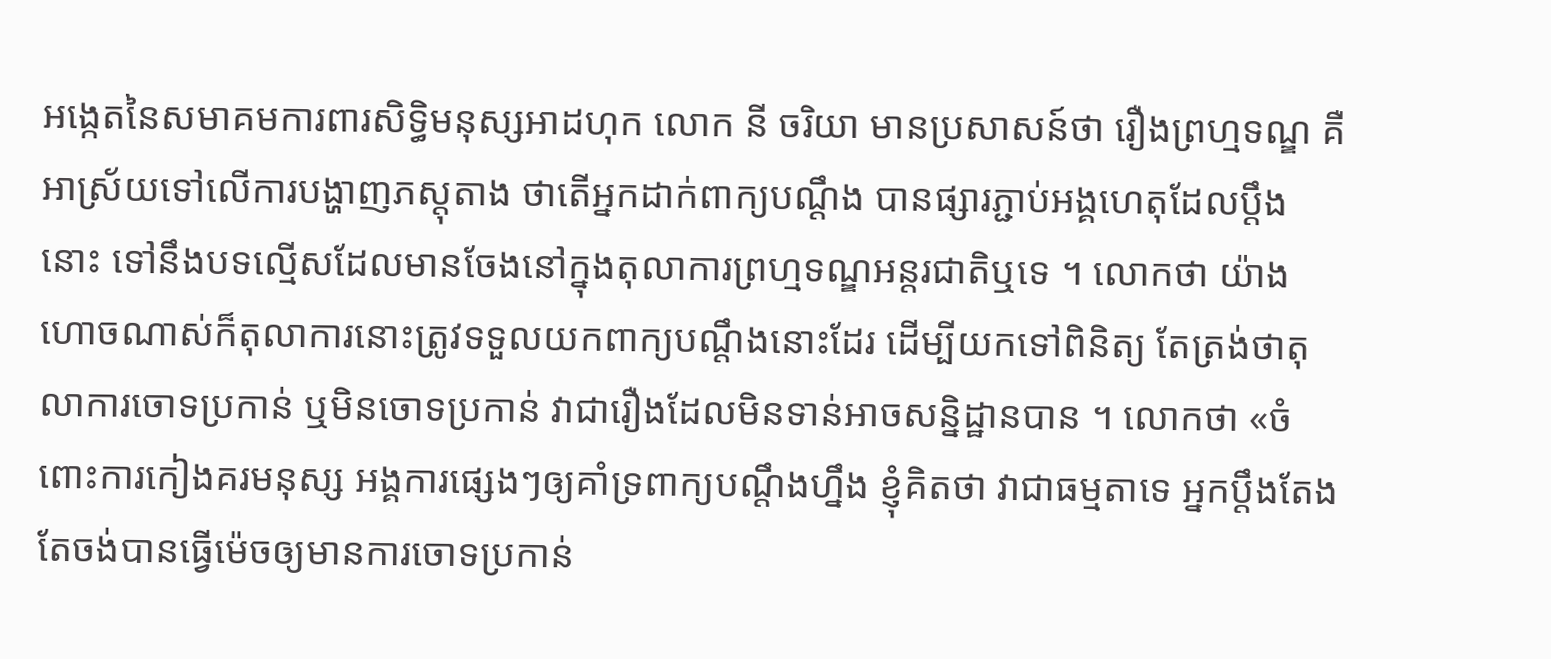អង្កេតនៃសមាគមការពារសិទ្ធិមនុស្សអាដហុក លោក នី ចរិយា មានប្រសាសន៍ថា រឿងព្រហ្មទណ្ឌ គឺអាស្រ័យទៅលើការបង្ហាញភស្តុតាង ថាតើអ្នកដាក់ពាក្យបណ្ដឹង បានផ្សារភ្ជាប់អង្គហេតុដែលប្ដឹងនោះ ទៅនឹងបទល្មើសដែលមានចែងនៅក្នុងតុលាការព្រហ្មទណ្ឌអន្តរជាតិឬទេ ។ លោកថា យ៉ាងហោចណាស់ក៏តុលាការនោះត្រូវទទួលយកពាក្យបណ្ដឹងនោះដែរ ដើម្បីយកទៅពិនិត្យ តែត្រង់ថាតុលាការចោទប្រកាន់ ឬមិនចោទប្រកាន់ វាជារឿងដែលមិនទាន់អាចសន្និដ្ឋានបាន ។ លោកថា «ចំពោះការកៀងគរមនុស្ស អង្គការផ្សេងៗឲ្យគាំទ្រពាក្យបណ្តឹងហ្នឹង ខ្ញុំគិតថា វាជាធម្មតាទេ អ្នកប្តឹងតែងតែចង់បានធ្វើម៉េចឲ្យមានការចោទប្រកាន់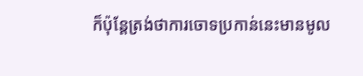ក៏ប៉ុន្តែត្រង់ថាការចោទប្រកាន់នេះមានមូល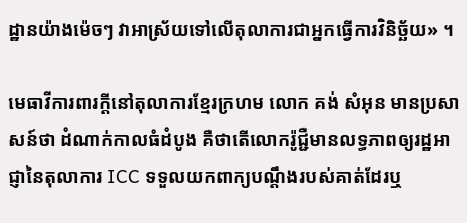ដ្ឋានយ៉ាងម៉េចៗ វាអាស្រ័យទៅលើតុលាការជាអ្នកធ្វើការវិនិច្ឆ័យ» ។

មេធាវីការពារក្ដីនៅតុលាការខ្មែរក្រហម លោក គង់ សំអុន មានប្រសាសន៍ថា ដំណាក់កាលធំដំបូង គឺថាតើលោករ៉ូជ្ជឺមានលទ្ធភាពឲ្យរដ្ឋអាជ្ញានៃតុលាការ ICC ទទួលយកពាក្យបណ្ដឹងរបស់គាត់ដែរឬ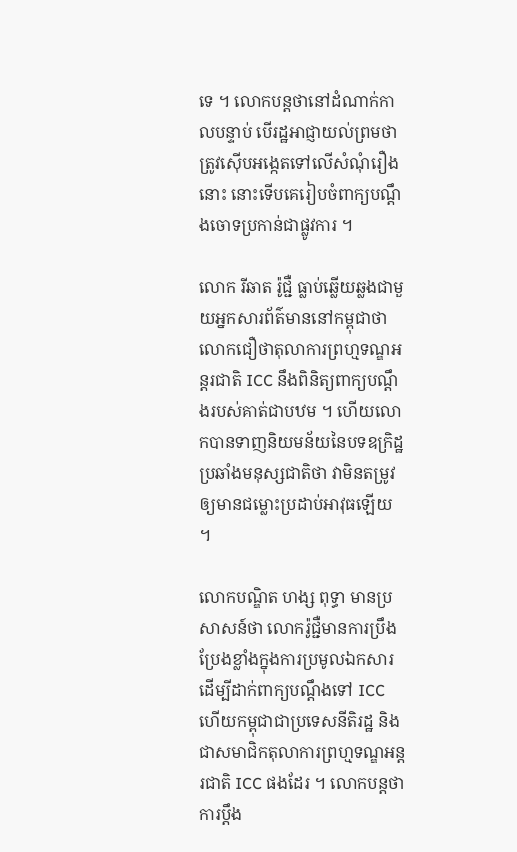ទេ ។ លោកបន្តថានៅដំណាក់កាលបន្ទាប់ បើរដ្ឋអាជ្ញាយល់ព្រមថាត្រូវស៊ើបអង្កេតទៅលើសំណុំរឿងនោះ នោះទើបគេរៀបចំពាក្យបណ្ដឹងចោទប្រកាន់ជាផ្លូវការ ។

លោក រីឆាត រ៉ូជ្ជឺ ធ្លាប់ឆ្លើយឆ្លងជាមួយអ្នកសារព័ត៌មាននៅកម្ពុជាថា លោកជឿថាតុលាការព្រហ្មទណ្ឌអន្តរជាតិ ICC នឹងពិនិត្យពាក្យបណ្ដឹងរបស់គាត់ជាបឋម ។ ហើយលោកបានទាញនិយមន័យនៃបទឧក្រិដ្ឋប្រឆាំងមនុស្សជាតិថា វាមិនតម្រូវឲ្យមានជម្លោះប្រដាប់អាវុធឡើយ ។

លោកបណ្ឌិត ហង្ស ពុទ្ធា មានប្រសាសន៍ថា លោករ៉ូជ្ជឺមានការប្រឹងប្រែងខ្លាំងក្នុងការប្រមូលឯកសារ ដើម្បីដាក់ពាក្យបណ្ដឹងទៅ ICC ហើយកម្ពុជាជាប្រទេសនីតិរដ្ឋ និងជាសមាជិកតុលាការព្រហ្មទណ្ឌអន្តរជាតិ ICC ផងដែរ ។ លោកបន្តថា ការប្ដឹង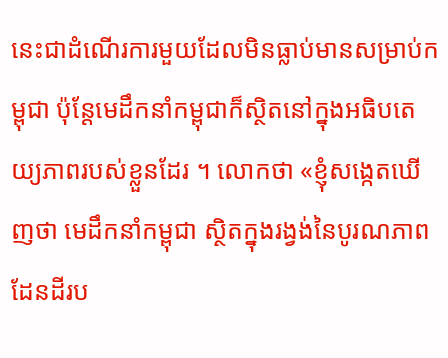នេះជាដំណើរការមួយដែលមិនធ្លាប់មានសម្រាប់កម្ពុជា ប៉ុន្តែមេដឹកនាំកម្ពុជាក៏ស្ថិតនៅក្នុងអធិបតេយ្យភាពរបស់ខ្លួនដែរ ។ លោកថា «ខ្ញុំសង្កេតឃើញថា មេដឹកនាំកម្ពុជា ស្ថិតក្នុងរង្វង់នៃបូរណភាពដែនដីរប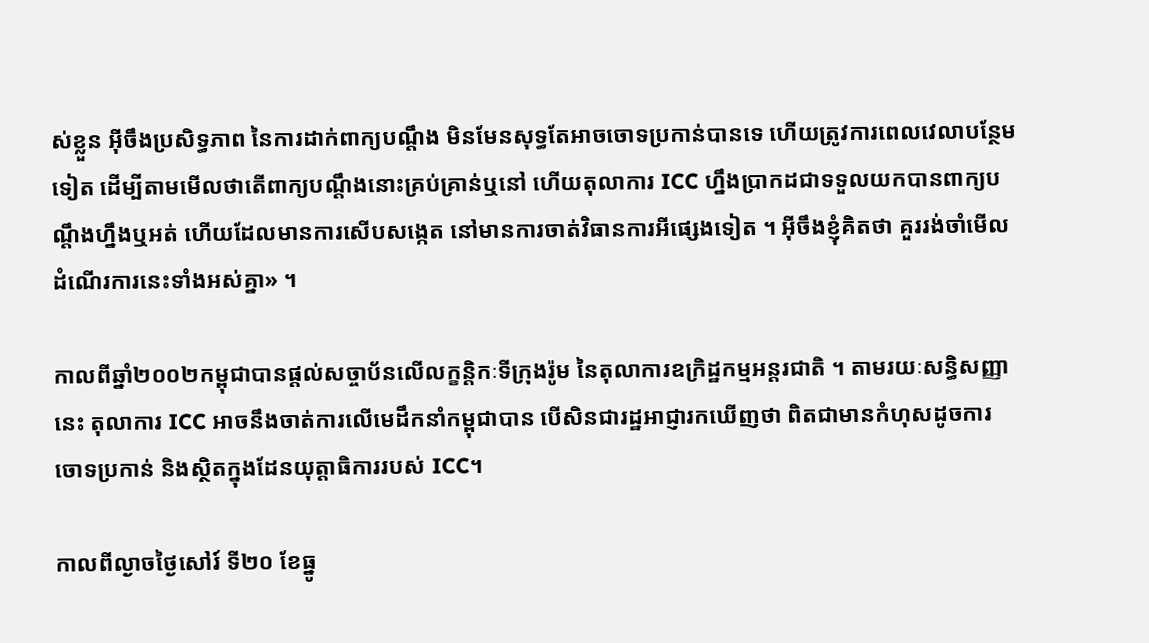ស់ខ្លួន អ៊ីចឹងប្រសិទ្ធភាព នៃការដាក់ពាក្យបណ្តឹង មិនមែនសុទ្ធតែអាចចោទប្រកាន់បានទេ ហើយត្រូវការពេលវេលាបន្ថែមទៀត ដើម្បីតាមមើលថាតើពាក្យបណ្តឹងនោះគ្រប់គ្រាន់ឬនៅ ហើយតុលាការ ICC ហ្នឹងប្រាកដជាទទួលយកបានពាក្យបណ្តឹងហ្នឹងឬអត់ ហើយដែលមានការសើបសង្កេត នៅមានការចាត់វិធានការអីផ្សេងទៀត ។ អ៊ីចឹងខ្ញុំគិតថា គួររង់ចាំមើលដំណើរការនេះទាំងអស់គ្នា» ។

កាលពីឆ្នាំ២០០២កម្ពុជាបានផ្តល់សច្ចាប័នលើលក្ខន្តិកៈទីក្រុងរ៉ូម នៃតុលាការឧក្រិដ្ឋកម្មអន្តរជាតិ ។ តាមរយៈសន្ធិសញ្ញានេះ តុលាការ ICC អាចនឹងចាត់ការលើមេដឹកនាំកម្ពុជាបាន បើសិនជារដ្ឋអាជ្ញារកឃើញថា ពិតជាមានកំហុសដូចការចោទប្រកាន់ និងស្ថិតក្នុងដែនយុត្តាធិការរបស់ ICC។

កាលពីល្ងាចថ្ងៃសៅរ៍ ទី២០ ខែធ្នូ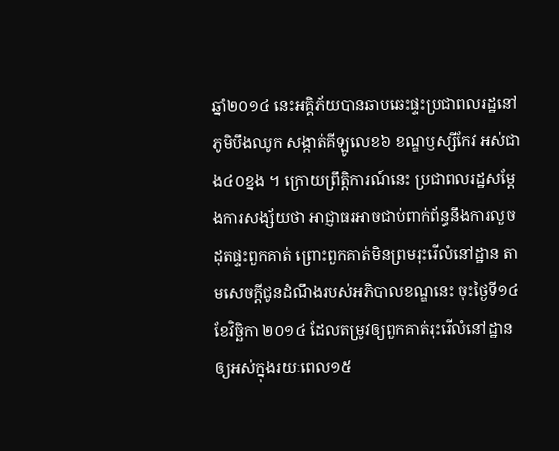ឆ្នាំ២០១៤ នេះអគ្គិភ័យបានឆាបឆេះផ្ទះប្រជាពលរដ្ឋនៅភូមិបឹងឈូក សង្កាត់គីឡូលេខ៦ ខណ្ឌឫស្សីកែវ អស់ជាង៤០ខ្នង ។ ក្រោយព្រឹត្តិការណ៍នេះ ប្រជាពលរដ្ឋសម្ដែងការសង្ស័យថា អាជ្ញាធរអាចជាប់ពាក់ព័ន្ធនឹងការលួចដុតផ្ទះពួកគាត់ ព្រោះពួកគាត់មិនព្រមរុះរើលំនៅដ្ឋាន តាមសេចក្ដីជូនដំណឹងរបស់អភិបាលខណ្ឌនេះ ចុះថ្ងៃទី១៤ ខែវិច្ឆិកា ២០១៤ ដែលតម្រូវឲ្យពួកគាត់រុះរើលំនៅដ្ឋានឲ្យអស់ក្នុងរយៈពេល១៥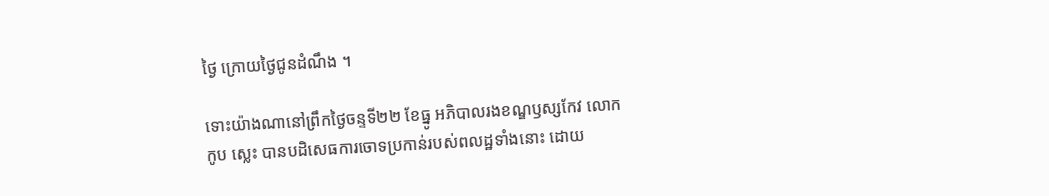ថ្ងៃ ក្រោយថ្ងៃជូនដំណឹង ។

ទោះយ៉ាងណានៅព្រឹកថ្ងៃចន្ទទី២២ ខែធ្នូ អភិបាលរងខណ្ឌឫស្សកែវ លោក កូប ស្លេះ បានបដិសេធការចោទប្រកាន់របស់ពលដ្ឋទាំងនោះ ដោយ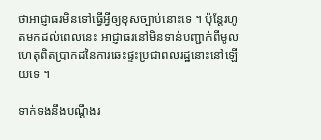ថាអាជ្ញាធរមិនទៅធ្វើអ្វីឲ្យខុសច្បាប់នោះទេ ។ ប៉ុន្តែរហូតមកដល់ពេលនេះ អាជ្ញាធរនៅមិនទាន់បញ្ជាក់ពីមូលហេតុពិតប្រាកដនៃការឆេះផ្ទះប្រជាពលរដ្ឋនោះនៅឡើយទេ ។

ទាក់ទងនឹងបណ្ដឹងរ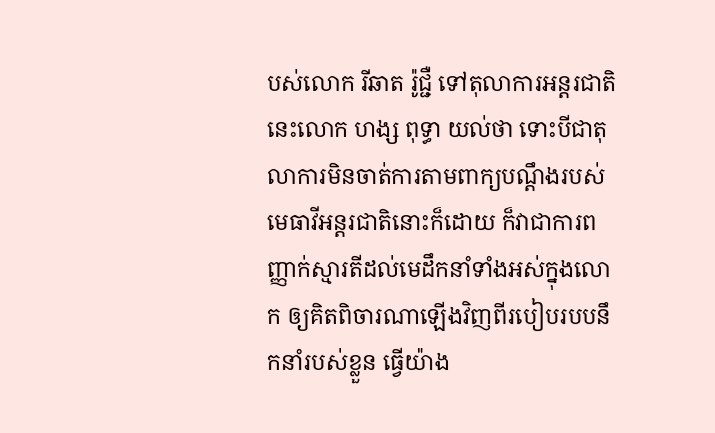បស់លោក រីឆាត រ៉ូជ្ជឺ ទៅតុលាការអន្តរជាតិនេះលោក ហង្ស ពុទ្ធា យល់ថា ទោះបីជាតុលាការមិនចាត់ការតាមពាក្យបណ្ដឹងរបស់មេធាវីអន្តរជាតិនោះក៏ដោយ ក៏វាជាការពញ្ញាក់ស្មារតីដល់មេដឹកនាំទាំងអស់ក្នុងលោក ឲ្យគិតពិចារណាឡើងវិញពីរបៀបរបបនឹកនាំរបស់ខ្លួន ធ្វើយ៉ាង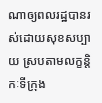ណាឲ្យពលរដ្ឋបានរស់ដោយសុខសប្បាយ ស្របតាមលក្ខន្តិកៈទីក្រុង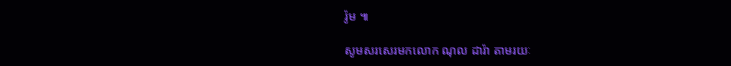រ៉ូម ៕

សូមសរសេរមកលោក ណុល ដារ៉ា តាមរយៈ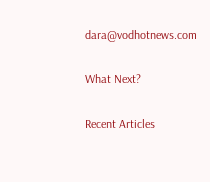dara@vodhotnews.com

What Next?

Recent Articles